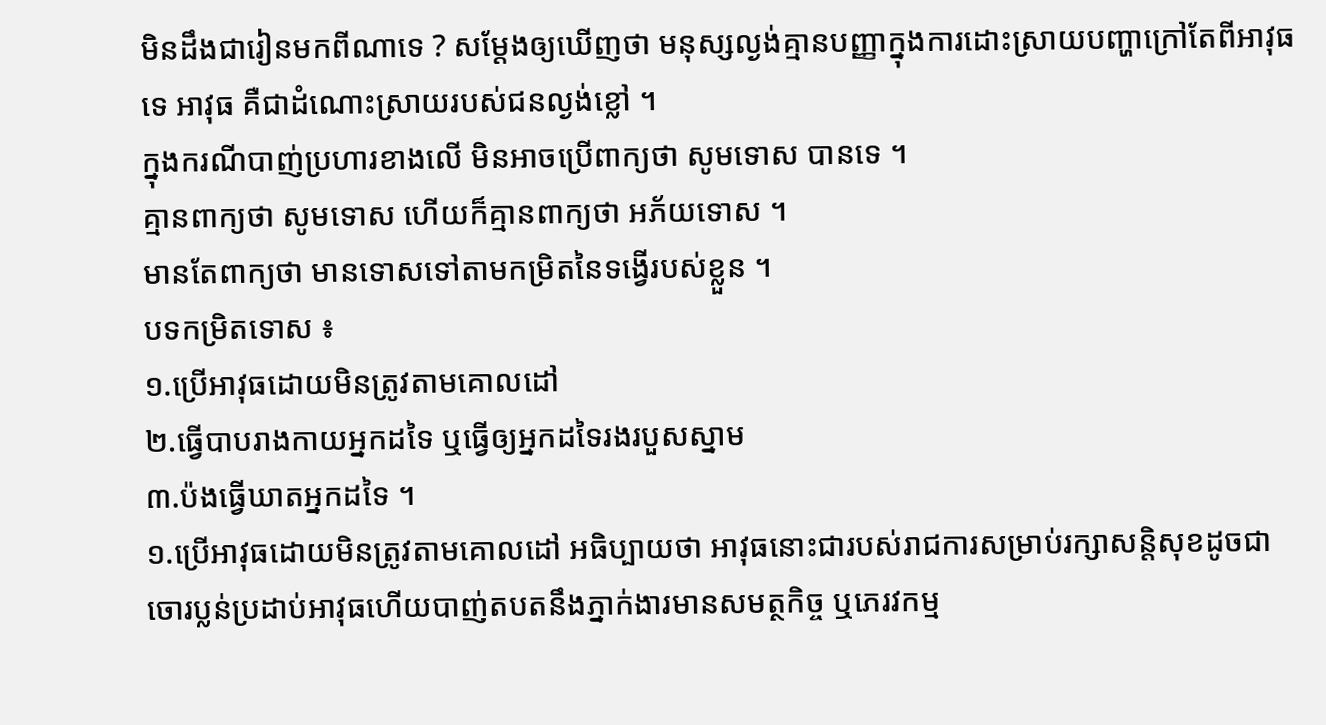មិនដឹងជារៀនមកពីណាទេ ? សម្តែងឲ្យឃើញថា មនុស្សល្ងង់គ្មានបញ្ញាក្នុងការដោះស្រាយបញ្ហាក្រៅតែពីអាវុធទេ អាវុធ គឺជាដំណោះស្រាយរបស់ជនល្ងង់ខ្លៅ ។
ក្នុងករណីបាញ់ប្រហារខាងលើ មិនអាចប្រើពាក្យថា សូមទោស បានទេ ។
គ្មានពាក្យថា សូមទោស ហើយក៏គ្មានពាក្យថា អភ័យទោស ។
មានតែពាក្យថា មានទោសទៅតាមកម្រិតនៃទង្វើរបស់ខ្លួន ។
បទកម្រិតទោស ៖
១.ប្រើអាវុធដោយមិនត្រូវតាមគោលដៅ
២.ធ្វើបាបរាងកាយអ្នកដទៃ ឬធ្វើឲ្យអ្នកដទៃរងរបួសស្នាម
៣.ប៉ងធ្វើឃាតអ្នកដទៃ ។
១.ប្រើអាវុធដោយមិនត្រូវតាមគោលដៅ អធិប្បាយថា អាវុធនោះជារបស់រាជការសម្រាប់រក្សាសន្តិសុខដូចជា ចោរប្លន់ប្រដាប់អាវុធហើយបាញ់តបតនឹងភ្នាក់ងារមានសមត្ថកិច្ច ឬភេរវកម្ម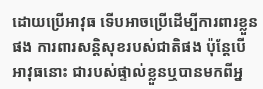ដោយប្រើអាវុធ ទើបអាចប្រើដើម្បីការពារខ្លួនផង ការពារសន្តិសុខរបស់ជាតិផង ប៉ុន្តែបើអាវុធនោះ ជារបស់ផ្ទាល់ខ្លួនឬបានមកពីអ្ន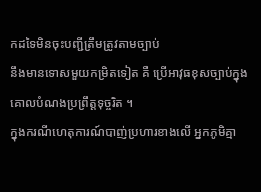កដទៃមិនចុះបញ្ជីត្រឹមត្រូវតាមច្បាប់
នឹងមានទោសមួយកម្រិតទៀត គឺ ប្រើអាវុធខុសច្បាប់ក្នុងគោលបំណងប្រព្រឹត្តទុច្ចរិត ។
ក្នុងករណីហេតុការណ៍បាញ់ប្រហារខាងលើ អ្នកភូមិគ្មា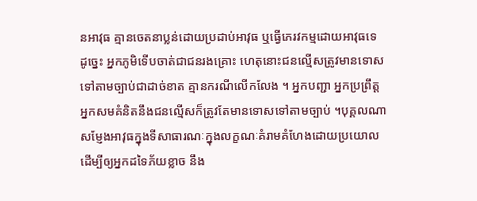នអាវុធ គ្មានចេតនាប្លន់ដោយប្រដាប់អាវុធ ឬធ្វើភេរវកម្មដោយអាវុធទេ ដូច្នេះ អ្នកភូមិទើបចាត់ជាជនរងគ្រោះ ហេតុនោះជនល្មើសត្រូវមានទោសទៅតាមច្បាប់ជាដាច់ខាត គ្មានករណីលើកលែង ។ អ្នកបញ្ជា អ្នកប្រព្រឹត្ត អ្នកសមគំនិតនឹងជនល្មើសក៏ត្រូវតែមានទោសទៅតាមច្បាប់ ។បុគ្គលណាសម្ញែងអាវុធក្នុងទីសាធារណៈក្នុងលក្ខណៈគំរាមគំហែងដោយប្រយោល ដើម្បីឲ្យអ្នកដទៃភ័យខ្លាច នឹង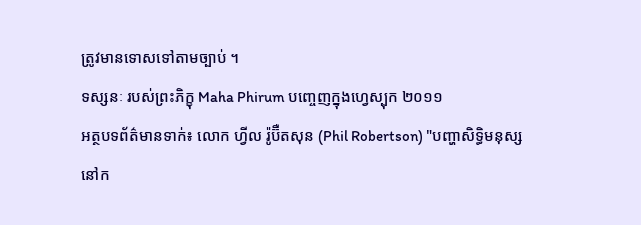ត្រូវមានទោសទៅតាមច្បាប់ ។
ទស្សនៈ របស់ព្រះភិក្ខុ Maha Phirum បញ្ចេញក្នុងហ្វេស្បុក ២០១១
អត្ថបទព័ត៌មានទាក់៖ លោក ហ្វីល រ៉ូប៊ឺតសុន (Phil Robertson) "បញ្ហាសិទ្ធិមនុស្សនៅក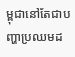ម្ពុជានៅតែជាបញ្ហាប្រឈមដ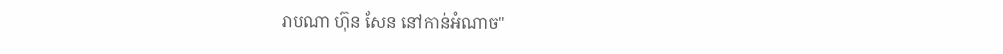រាបណា ហ៊ុន សែន នៅកាន់អំណាច"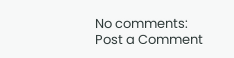No comments:
Post a Comment